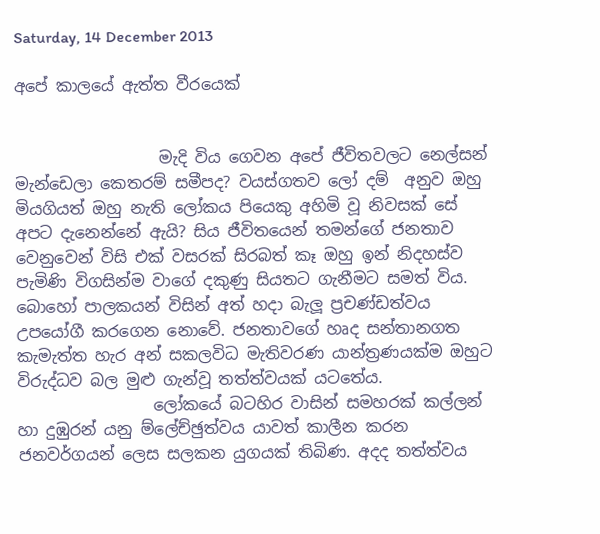Saturday, 14 December 2013

අපේ කාලයේ ඇත්ත වීරයෙක්


                  මැදි විය ගෙවන අපේ ජීවිතවලට නෙල්සන් මැන්ඩෙලා කෙතරම් සමීපද? වයස්ගතව ලෝ දම්  අනුව ඔහු මියගියත් ඔහු නැති ලෝකය පියෙකු අහිමි වූ නිවසක් සේ අපට දැනෙන්නේ ඇයි? සිය ජීවිතයෙන් තමන්ගේ ජනතාව වෙනුවෙන් විසි එක් වසරක් සිරබත් කෑ ඔහු ඉන් නිදහස්ව පැමිණි විගසින්ම වාගේ දකුණු සියතට ගැනීමට සමත් විය. බොහෝ පාලකයන් විසින් අත් හදා බැලූ ප්‍රචණ්ඩත්වය උපයෝගී කරගෙන නොවේ. ජනතාවගේ හෘද සන්තානගත කැමැත්ත හැර අන් සකලවිධ මැතිවරණ යාන්ත්‍රණයක්ම ඔහුට විරුද්ධව බල මුළු ගැන්වූ තත්ත්වයක් යටතේය.
                 ලෝකයේ බටහිර වාසින් සමහරක් කල්ලන් හා දුඹුරන් යනු ම්ලේච්ඡුත්වය යාවත් කාලීන කරන ජනවර්ගයන් ලෙස සලකන යුගයක් තිබිණ. අදද තත්ත්වය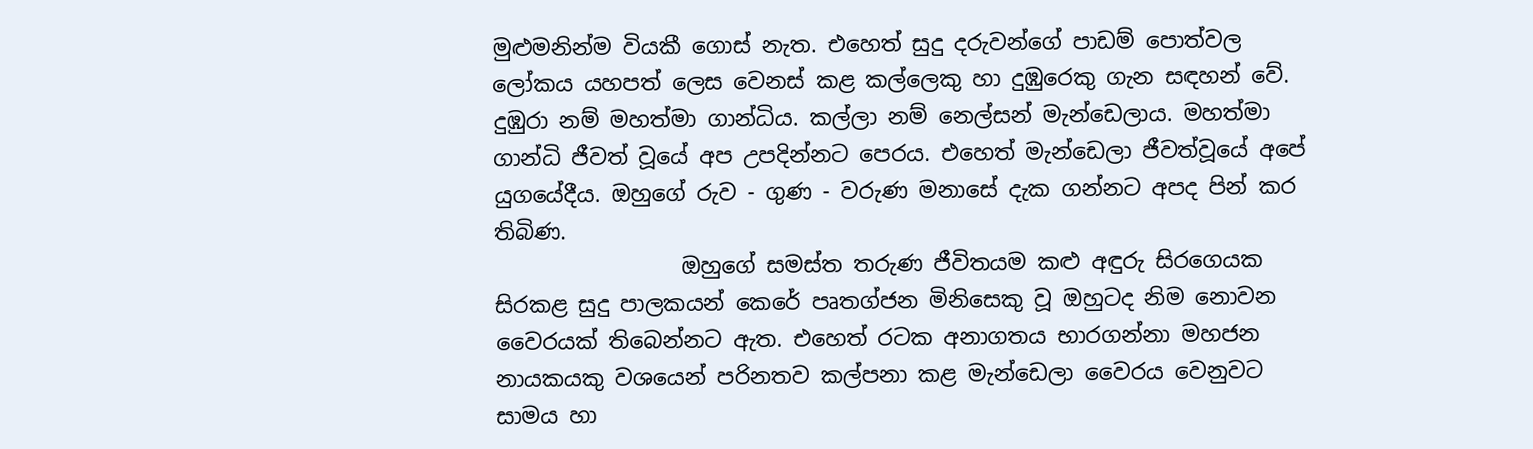මුළුමනින්ම වියකී ගොස් නැත. එහෙත් සුදු දරුවන්ගේ පාඩම් පොත්වල ලෝකය යහපත් ලෙස වෙනස් කළ කල්ලෙකු හා දුඹුරෙකු ගැන සඳහන් වේ. දුඹුරා නම් මහත්මා ගාන්ධිය. කල්ලා නම් නෙල්සන් මැන්ඩෙලාය. මහත්මා ගාන්ධි ජීවත් වූයේ අප උපදින්නට පෙරය. එහෙත් මැන්ඩෙලා ජීවත්වූයේ අපේ යුගයේදීය. ඔහුගේ රුව - ගුණ - වරුණ මනාසේ දැක ගන්නට අපද පින් කර තිබිණ.
                 ඔහුගේ සමස්ත තරුණ ජීවිතයම කළු අඳුරු සිරගෙයක සිරකළ සුදු පාලකයන් කෙරේ පෘතග්ජන මිනිසෙකු වූ ඔහුටද නිම නොවන වෛරයක් තිබෙන්නට ඇත. එහෙත් රටක අනාගතය භාරගන්නා මහජන නායකයකු වශයෙන් පරිනතව කල්පනා කළ මැන්ඩෙලා වෛරය වෙනුවට සාමය හා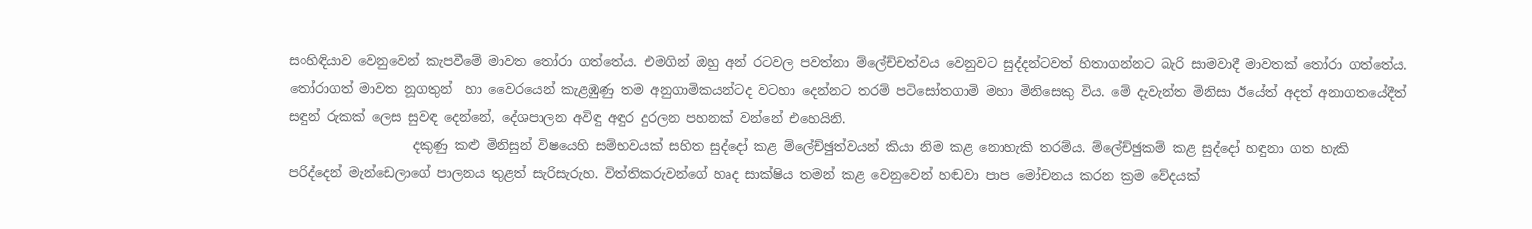සංහිඳියාව වෙනුවෙන් කැපවීමේ මාවත තෝරා ගත්තේය. එමගින් ඔහු අන් රටවල පවත්නා ම්ලේච්චත්වය වෙනුවට සුද්දන්ටවත් හිතාගන්නට බැරි සාමවාදී මාවතක් තෝරා ගත්තේය. තෝරාගත් මාවත නූගතුන්  හා වෛරයෙන් කැළඹුණු තම අනුගාමිකයන්ටද වටහා දෙන්නට තරම් පටිසෝතගාමි මහා මිනිසෙකු විය. මේ දැවැන්ත මිනිසා ඊයේත් අදත් අනාගතයේදීත් සඳුන් රුකක් ලෙස සුවඳ දෙන්නේ, දේශපාලන අවිඳු අඳුර දුරලන පහනක් වන්නේ එහෙයිනි.
                   දකුණු කළු මිනිසුන් විෂයෙහි සම්භවයක් සහිත සුද්දෝ කළ ම්ලේච්ඡුත්වයන් කියා නිම කළ නොහැකි තරම්ය. ම්ලේච්ඡුකම් කළ සුද්දෝ හඳුනා ගත හැකි පරිද්දෙන් මැන්ඩෙලාගේ පාලනය තුළත් සැරිසැරුහ. විත්තිකරුවන්ගේ හෘද සාක්ෂිය තමන් කළ වෙනුවෙන් හඬවා පාප මෝචනය කරන ක්‍රම වේදයක්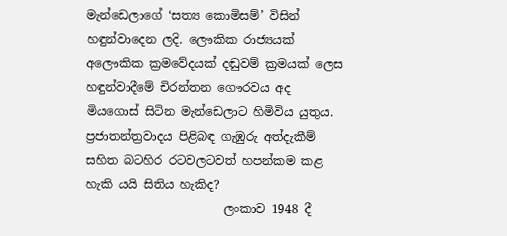මැන්ඩෙලාගේ ‘සත්‍ය කොමිසම්’ විසින් හඳුන්වාදෙන ලදි. ලෞකික රාජ්‍යයක් අලෞකික ක්‍රමවේදයක් දඬුවම් ක්‍රමයක් ලෙස හඳුන්වාදීමේ චිරන්තන ගෞරවය අද මියගොස් සිටින මැන්ඩෙලාට හිමිවිය යුතුය. ප්‍රජාතන්ත්‍රවාදය පිළිබඳ ගැඹුරු අත්දැකීම් සහිත බටහිර රටවලටවත් හපන්කම කළ හැකි යයි සිතිය හැකිද?
                       ලංකාව 1948 දී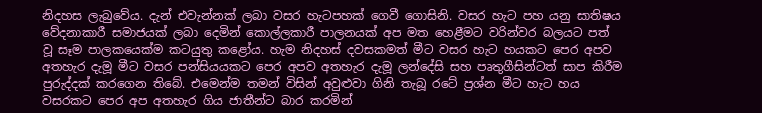නිදහස ලැබුවේය. දැන් එවැන්නක් ලබා වසර හැටපහක් ගෙවී ගොසිනි. වසර හැට පහ යනු සාතිෂය වේදනාකාරී සමාජයක් ලබා දෙමින් කොල්ලකාරී පාලනයක් අප මත හෙළීමට වරින්වර බලයට පත් වූ සෑම පාලකයෙක්ම කටයුතු කළෝය. හැම නිදහස් දවසකමත් මීට වසර හැට හයකට පෙර අපව අතහැර දැමූ මීට වසර පන්සියයකට පෙර අපව අතහැර දැමූ ලන්දේසි සහ පෘතුගීසින්ටත් සාප කිරීම පුරුද්දක් කරගෙන තිබේ. එමෙන්ම තමන් විසින් අවුළුවා ගිනි තැබූ රටේ ප්‍රශ්න මීට හැට හය වසරකට පෙර අප අතහැර ගිය ජාතීන්ට බාර කරමින්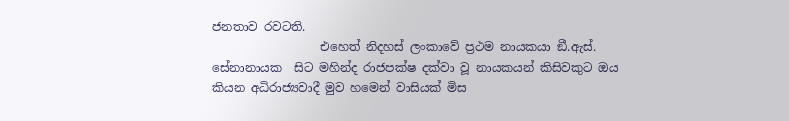ජනතාව රවටති.
                  එහෙත් නිදහස් ලංකාවේ ප්‍රථම නායකයා ඞී.ඇස්. සේනානායක  සිට මහින්ද රාජපක්ෂ දක්වා වූ නායකයන් කිසිවකුට ඔය කියන අධිරාජ්‍යවාදී මුව හමෙන් වාසියක් මිස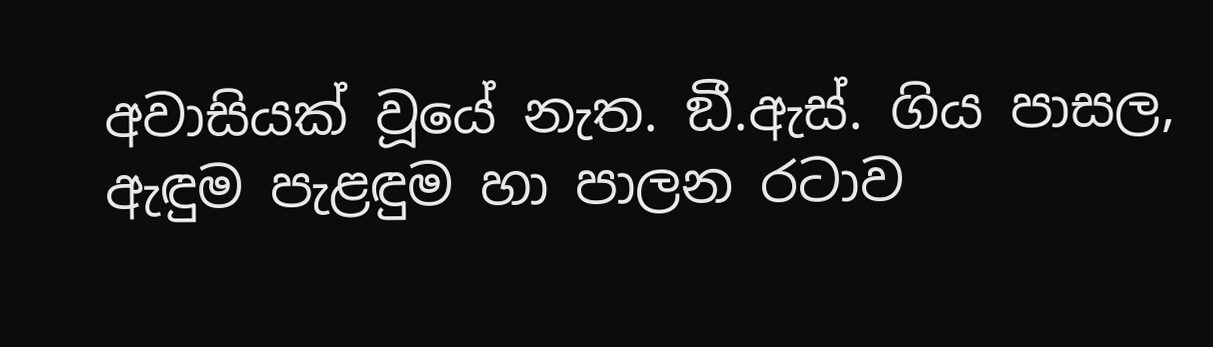අවාසියක් වූයේ නැත. ඞී.ඇස්. ගිය පාසල, ඇඳුම පැළඳුම හා පාලන රටාව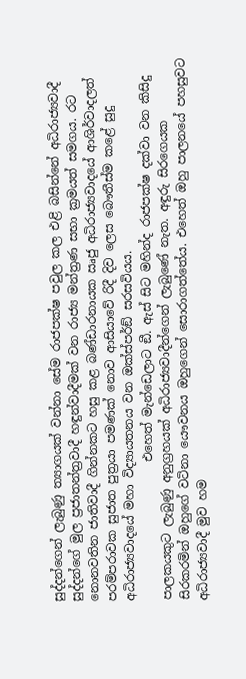සුද්දන්ගෙන් ලැබුණු ත්‍යාගයක් වන්නා සේම රාජපක්ෂ පවුල කල එළි බසින්නේ අධිරාජ්‍යවාදී සුද්දන්ගේ මුල ප්‍රජාතන්ත්‍රවාදී හඳුන්වාදීමක් වන රාජ්‍ය මන්ත්‍රණ සභා ක්‍රමයත් සමගය. රට නොනවතින ජාතිවාදී ගින්නකට හසු කළ බණ්ඩාරනායක ඍජු අධිරාජ්‍යවාදයේ ආශිර්වාදලත් පරම්පරාවක සුජාත පුත්‍රයා පමණක් නොව ආසියාවේ රිදී දිව ලෙස බෞතීස්ම කළේ සුදු අධිරාජ්‍යවාදයේ මහා විද්‍යායතනය වන ඔක්ස්පර්ඞ් සරසවියය.
                       එහෙත් මැන්ඩෙලාට ඞී. ඇස් සිට මහින්ද රාජපක්ෂ දක්වා වන කිසිදු පාලකයකුට ලැබුණු අනුග්‍රහයක් අධිරාජ්‍යවාදීන්ගෙන් ලැබුණේ නැත. අඳුරු සිරගෙයක සිරකරමින් ඔහුගේ වටිනා යෞවනය ඔහුගෙන් සොරාගත්තේය. එහෙත් ඔහු පාලනයේ පහසුවට අධිරාජ්‍යවාදී මුව හම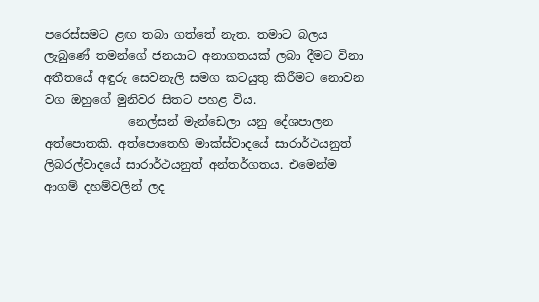පරෙස්සමට ළඟ තබා ගත්තේ නැත. තමාට බලය ලැබුණේ තමන්ගේ ජනයාට අනාගතයක් ලබා දීමට විනා අතීතයේ අඳුරු සෙවනැලි සමග කටයුතු කිරීමට නොවන වග ඔහුගේ මුනිවර සිතට පහළ විය.
              නෙල්සන් මැන්ඩෙලා යනු දේශපාලන අත්පොතකි. අත්පොතෙහි මාක්ස්වාදයේ සාරාර්ථයනුත් ලිබරල්වාදයේ සාරාර්ථයනුත් අන්තර්ගතය. එමෙන්ම ආගම් දහම්වලින් ලද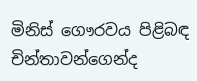මිනිස් ගෞරවය පිළිබඳ චින්තාවන්ගෙන්ද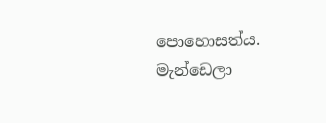පොහොසත්ය. මැන්ඩෙලා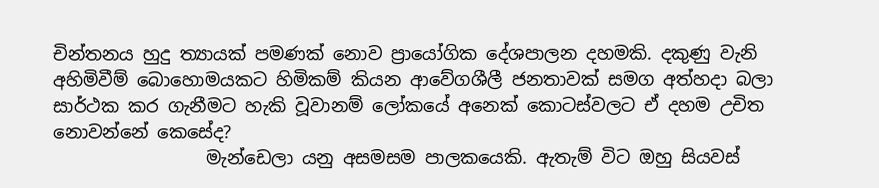චින්තනය හුදු ත්‍යායක් පමණක් නොව ප්‍රායෝගික දේශපාලන දහමකි. දකුණු වැනි අහිමිවීම් බොහොමයකට හිමිකම් කියන ආවේගශීලී ජනතාවක් සමග අත්හදා බලා සාර්ථක කර ගැනීමට හැකි වූවානම් ලෝකයේ අනෙක් කොටස්වලට ඒ දහම උචිත නොවන්නේ කෙසේද?
                 මැන්ඩෙලා යනු අසමසම පාලකයෙකි. ඇතැම් විට ඔහු සියවස්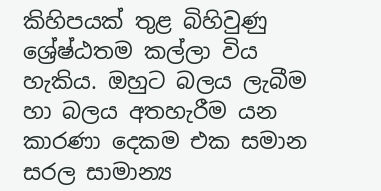කිහිපයක් තුළ බිහිවුණු ශ්‍රේෂ්ඨතම කල්ලා විය හැකිය. ඔහුට බලය ලැබීම හා බලය අතහැරීම යන කාරණා දෙකම එක සමාන සරල සාමාන්‍ය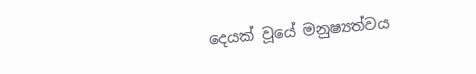දෙයක් වූයේ මනුෂ්‍යත්වය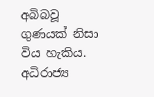අබිබවූ ගුණයක් නිසා විය හැකිය. අධිරාජ්‍ය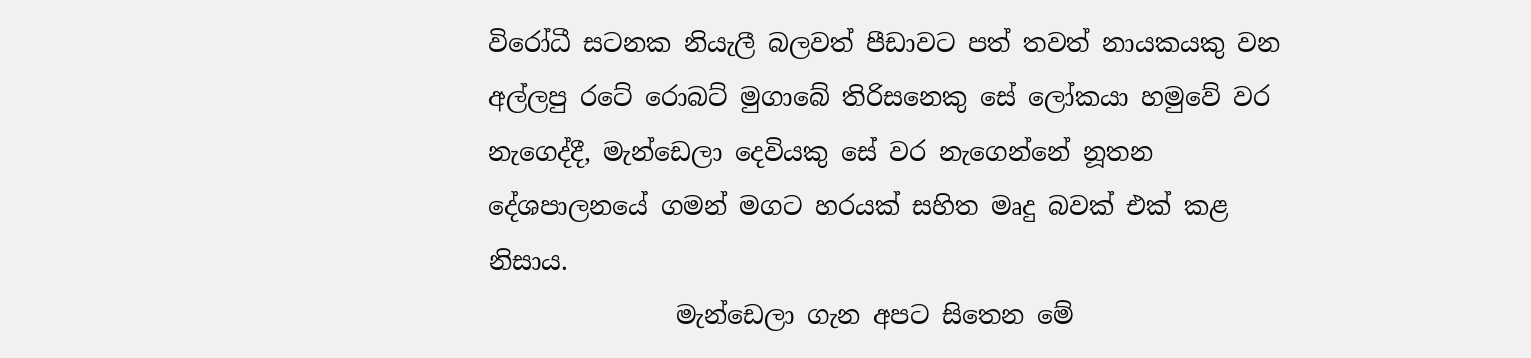විරෝධී සටනක නියැලී බලවත් පීඩාවට පත් තවත් නායකයකු වන අල්ලපු රටේ රොබට් මුගාබේ තිරිසනෙකු සේ ලෝකයා හමුවේ වර නැගෙද්දී, මැන්ඩෙලා දෙවියකු සේ වර නැගෙන්නේ නූතන දේශපාලනයේ ගමන් මගට හරයක් සහිත මෘදු බවක් එක් කළ නිසාය.
               මැන්ඩෙලා ගැන අපට සිතෙන මේ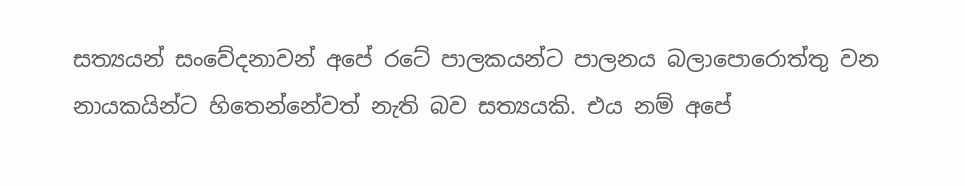සත්‍යයන් සංවේදනාවන් අපේ රටේ පාලකයන්ට පාලනය බලාපොරොත්තු වන නායකයින්ට හිතෙන්නේවත් නැති බව සත්‍යයකි. එය නම් අපේ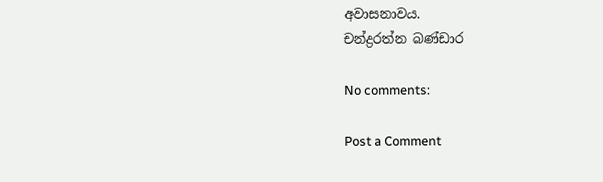අවාසනාවය.
චන්ද්‍රරත්න බණ්ඩාර

No comments:

Post a Comment